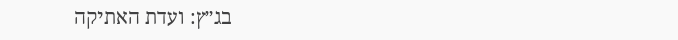בג״ץ: ועדת האתיקה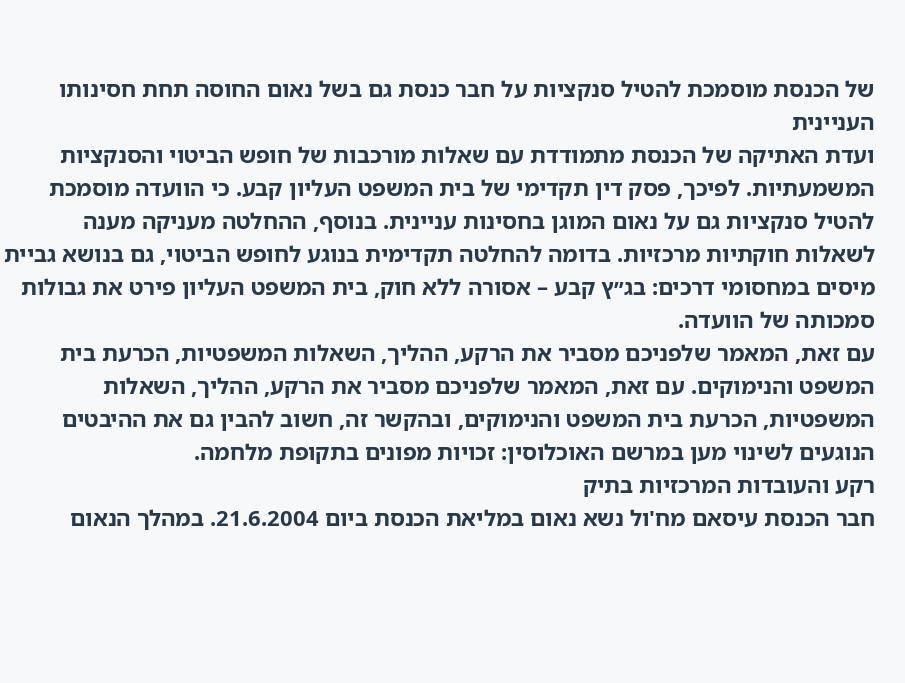של הכנסת מוסמכת להטיל סנקציות על חבר כנסת גם בשל נאום החוסה תחת חסינותו העניינית
ועדת האתיקה של הכנסת מתמודדת עם שאלות מורכבות של חופש הביטוי והסנקציות המשמעתיות. לפיכך, פסק דין תקדימי של בית המשפט העליון קבע. כי הוועדה מוסמכת להטיל סנקציות גם על נאום המוגן בחסינות עניינית. בנוסף, ההחלטה מעניקה מענה לשאלות חוקתיות מרכזיות. בדומה להחלטה תקדימית בנוגע לחופש הביטוי, גם בנושא גביית מיסים במחסומי דרכים: בג״ץ קבע – אסורה ללא חוק, בית המשפט העליון פירט את גבולות סמכותה של הוועדה.
עם זאת, המאמר שלפניכם מסביר את הרקע, ההליך, השאלות המשפטיות, הכרעת בית המשפט והנימוקים. עם זאת, המאמר שלפניכם מסביר את הרקע, ההליך, השאלות המשפטיות, הכרעת בית המשפט והנימוקים, ובהקשר זה, חשוב להבין גם את ההיבטים הנוגעים לשינוי מען במרשם האוכלוסין: זכויות מפונים בתקופת מלחמה.
רקע והעובדות המרכזיות בתיק
חבר הכנסת עיסאם מח'ול נשא נאום במליאת הכנסת ביום 21.6.2004. במהלך הנאום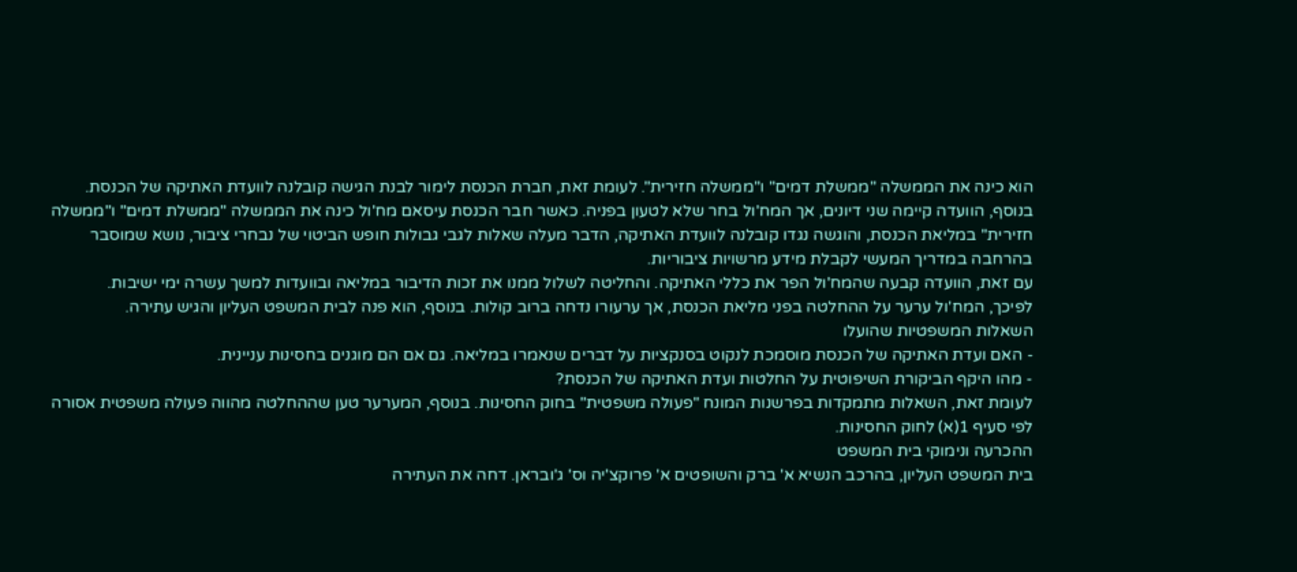הוא כינה את הממשלה "ממשלת דמים" ו"ממשלה חזירית". לעומת זאת, חברת הכנסת לימור לבנת הגישה קובלנה לוועדת האתיקה של הכנסת. בנוסף, הוועדה קיימה שני דיונים, אך המח'ול בחר שלא לטעון בפניה. כאשר חבר הכנסת עיסאם מח'ול כינה את הממשלה "ממשלת דמים" ו"ממשלה חזירית" במליאת הכנסת, והוגשה נגדו קובלנה לוועדת האתיקה, הדבר מעלה שאלות לגבי גבולות חופש הביטוי של נבחרי ציבור, נושא שמוסבר בהרחבה במדריך המעשי לקבלת מידע מרשויות ציבוריות.
עם זאת, הוועדה קבעה שהמח'ול הפר את כללי האתיקה. והחליטה לשלול ממנו את זכות הדיבור במליאה ובוועדות למשך עשרה ימי ישיבות.
לפיכך, המח'ול ערער על ההחלטה בפני מליאת הכנסת, אך ערעורו נדחה ברוב קולות. בנוסף, הוא פנה לבית המשפט העליון והגיש עתירה.
השאלות המשפטיות שהועלו
- האם ועדת האתיקה של הכנסת מוסמכת לנקוט בסנקציות על דברים שנאמרו במליאה. גם אם הם מוגנים בחסינות עניינית.
- מהו היקף הביקורת השיפוטית על החלטות ועדת האתיקה של הכנסת?
לעומת זאת, השאלות מתמקדות בפרשנות המונח "פעולה משפטית" בחוק החסינות. בנוסף, המערער טען שההחלטה מהווה פעולה משפטית אסורה לפי סעיף 1(א) לחוק החסינות.
ההכרעה ונימוקי בית המשפט
בית המשפט העליון, בהרכב הנשיא א' ברק והשופטים א' פרוקצ'יה וס' ג'ובראן. דחה את העתירה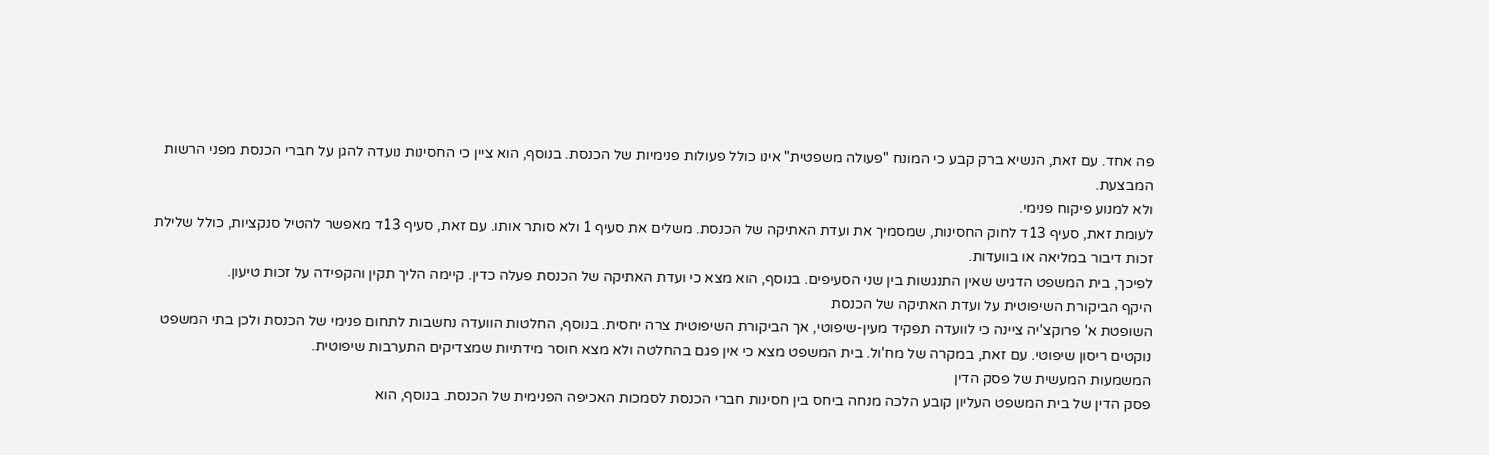פה אחד. עם זאת, הנשיא ברק קבע כי המונח "פעולה משפטית" אינו כולל פעולות פנימיות של הכנסת. בנוסף, הוא ציין כי החסינות נועדה להגן על חברי הכנסת מפני הרשות המבצעת.
ולא למנוע פיקוח פנימי.
לעומת זאת, סעיף 13ד לחוק החסינות, שמסמיך את ועדת האתיקה של הכנסת. משלים את סעיף 1 ולא סותר אותו. עם זאת, סעיף 13ד מאפשר להטיל סנקציות, כולל שלילת זכות דיבור במליאה או בוועדות.
לפיכך, בית המשפט הדגיש שאין התנגשות בין שני הסעיפים. בנוסף, הוא מצא כי ועדת האתיקה של הכנסת פעלה כדין. קיימה הליך תקין והקפידה על זכות טיעון.
היקף הביקורת השיפוטית על ועדת האתיקה של הכנסת
השופטת א' פרוקצ'יה ציינה כי לוועדה תפקיד מעין-שיפוטי, אך הביקורת השיפוטית צרה יחסית. בנוסף, החלטות הוועדה נחשבות לתחום פנימי של הכנסת ולכן בתי המשפט נוקטים ריסון שיפוטי. עם זאת, במקרה של מח'ול. בית המשפט מצא כי אין פגם בהחלטה ולא מצא חוסר מידתיות שמצדיקים התערבות שיפוטית.
המשמעות המעשית של פסק הדין
פסק הדין של בית המשפט העליון קובע הלכה מנחה ביחס בין חסינות חברי הכנסת לסמכות האכיפה הפנימית של הכנסת. בנוסף, הוא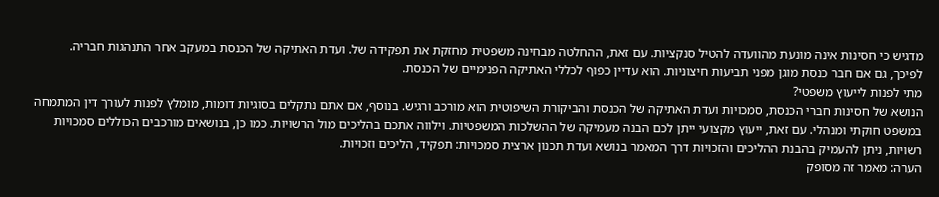מדגיש כי חסינות אינה מונעת מהוועדה להטיל סנקציות. עם זאת, ההחלטה מבחינה משפטית מחזקת את תפקידה של. ועדת האתיקה של הכנסת במעקב אחר התנהגות חבריה.
לפיכך, גם אם חבר כנסת מוגן מפני תביעות חיצוניות. הוא עדיין כפוף לכללי האתיקה הפנימיים של הכנסת.
מתי לפנות לייעוץ משפטי?
הנושא של חסינות חברי הכנסת, סמכויות ועדת האתיקה של הכנסת והביקורת השיפוטית הוא מורכב ורגיש. בנוסף, אם אתם נתקלים בסוגיות דומות, מומלץ לפנות לעורך דין המתמחה במשפט חוקתי ומנהלי. עם זאת, ייעוץ מקצועי ייתן לכם הבנה מעמיקה של ההשלכות המשפטיות. וילווה אתכם בהליכים מול הרשויות. כמו כן, בנושאים מורכבים הכוללים סמכויות רשויות, ניתן להעמיק בהבנת ההליכים והזכויות דרך המאמר בנושא ועדת תכנון ארצית סמכויות: תפקיד, הליכים וזכויות.
הערה: מאמר זה מסופק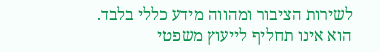לשירות הציבור ומהווה מידע כללי בלבד. הוא אינו תחליף לייעוץ משפטי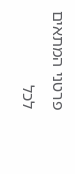פרטני המתאים לכל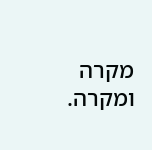מקרה ומקרה.